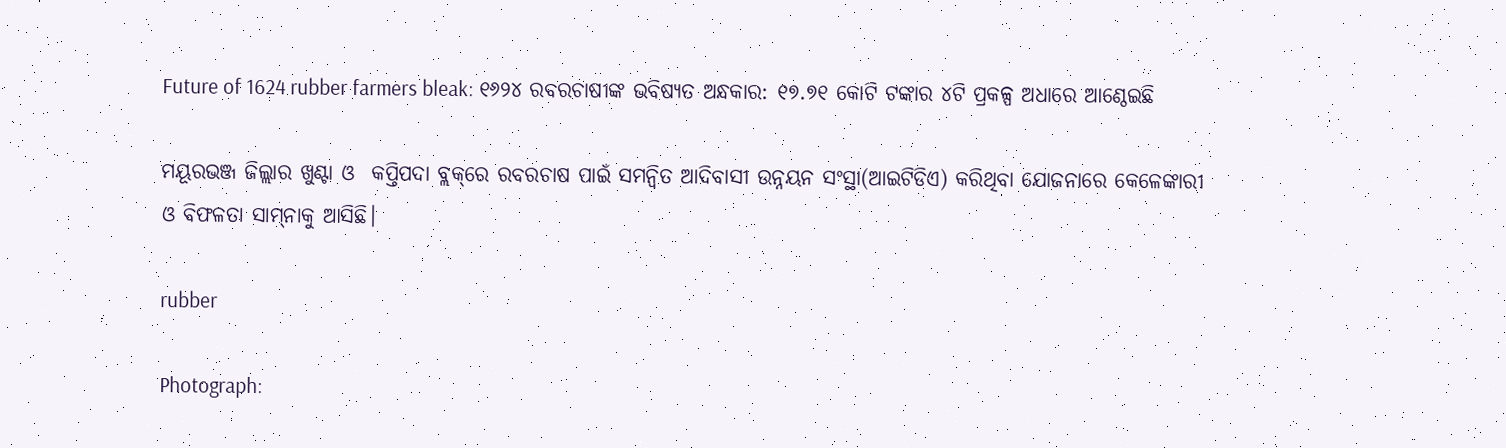Future of 1624 rubber farmers bleak: ୧୬୨୪ ରବରଚାଷୀଙ୍କ ଭବିଷ୍ୟତ ଅନ୍ଧକାର: ୧୭.୭୧ କୋଟି ଟଙ୍କା‌ର ୪ଟି ପ୍ରକଳ୍ପ ଅଧାରେ ଆଣ୍ଠେଇଛି

ମୟୂରଭଞ୍ଜ ଜିଲ୍ଲାର ଖୁଣ୍ଟା ଓ  କପ୍ତିପଦା ବ୍ଲକ୍‌ରେ ରବରଚାଷ ପାଇଁ ସମନ୍ବିତ ଆଦିବାସୀ ଉନ୍ନୟନ ସଂସ୍ଥା(ଆଇଟିଡିଏ) କରିଥିବା ଯୋଜନାରେ କେଳେଙ୍କାରୀ ଓ ବିଫଳତା ସାମ୍‌ନାକୁ ଆସିଛି।

rubber

Photograph: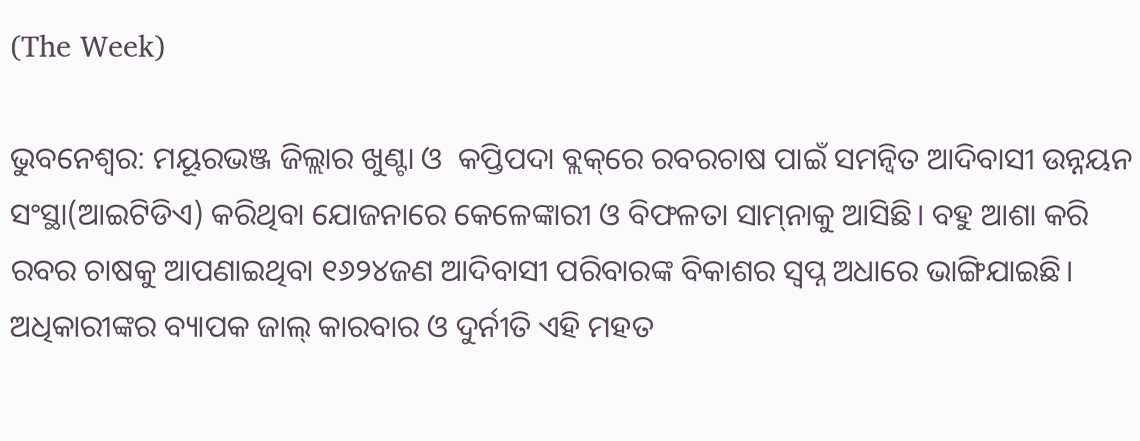(The Week)

ଭୁବନେଶ୍ବର: ମୟୂରଭଞ୍ଜ ଜିଲ୍ଲାର ଖୁଣ୍ଟା ଓ  କପ୍ତିପଦା ବ୍ଲକ୍‌ରେ ରବରଚାଷ ପାଇଁ ସମନ୍ବିତ ଆଦିବାସୀ ଉନ୍ନୟନ ସଂସ୍ଥା(ଆଇଟିଡିଏ) କରିଥିବା ଯୋଜନାରେ କେଳେଙ୍କାରୀ ଓ ବିଫଳତା ସାମ୍‌ନାକୁ ଆସିଛି। ବହୁ ଆଶା କରି ରବର ଚାଷକୁ ଆପଣାଇଥିବା ୧୬୨୪ଜଣ ଆଦିବାସୀ ପରିବାରଙ୍କ ବିକାଶର ସ୍ବପ୍ନ ଅଧାରେ ଭାଙ୍ଗିଯାଇଛି। ଅଧିକାରୀଙ୍କର ବ୍ୟାପକ ଜାଲ୍ କାରବାର ଓ ଦୁର୍ନୀତି ଏହି ମହତ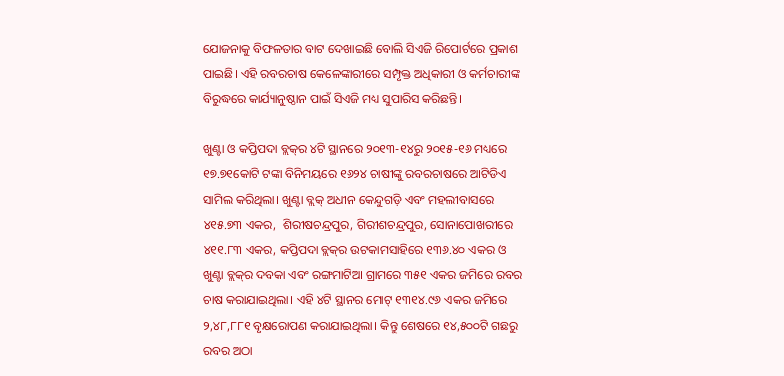ଯୋଜନାକୁ ବିଫଳତାର ବାଟ ଦେଖାଇଛି ବୋଲି ସିଏଜି ରିପୋର୍ଟରେ ପ୍ରକାଶ ପାଇଛି। ଏହି ରବରଚାଷ କେଳେଙ୍କାରୀରେ ସମ୍ପୃକ୍ତ ଅଧିକାରୀ ଓ କର୍ମଚାରୀଙ୍କ ବିରୁଦ୍ଧରେ କାର୍ଯ୍ୟାନୁଷ୍ଠାନ ପାଇଁ ସିଏଜି ମଧ୍ୟ ସୁପାରିସ କରିଛନ୍ତି।

ଖୁଣ୍ଟା ଓ କପ୍ତିପଦା ବ୍ଲକ୍‌ର ୪ଟି ସ୍ଥାନରେ ୨୦୧୩-୧୪ରୁ ୨୦୧୫-୧୬ ମଧ୍ୟରେ ୧୭.୭୧କୋଟି ଟଙ୍କା ବିନିମୟରେ ୧୬୨୪ ଚାଷୀଙ୍କୁ ରବରଚାଷରେ ଆଟିଡିଏ ସାମିଲ କରିଥିଲା। ଖୁଣ୍ଟା ବ୍ଲକ୍ ଅଧୀନ କେନ୍ଦୁଗଡ଼ି ଏବଂ ମହଲୀବାସରେ ୪୧୫.୭୩ ଏକର,  ଶିରୀଷଚନ୍ଦ୍ରପୁର, ଗିରୀଶଚନ୍ଦ୍ରପୁର, ସୋନାପୋଖରୀରେ ୪୧୧.୮୩ ଏକର, କପ୍ତିପଦା ବ୍ଲକ୍‌ର ଉଟକାମସାହିରେ ୧୩୬.୪୦ ଏକର ଓ  ଖୁଣ୍ଟା ବ୍ଲକ୍‌ର ଦବକା ଏବଂ ରଙ୍ଗମାଟିଆ ଗ୍ରାମରେ ୩୫୧ ଏକର ଜମିରେ ରବର ଚାଷ କରାଯାଇଥିଲା। ଏହି ୪ଟି ସ୍ଥାନର ମୋଟ୍ ୧୩୧୪.୯୬ ଏକର ଜମିରେ ୨,୪୮,୮୮୧ ବୃକ୍ଷରୋପଣ କରାଯାଇଥିଲା। କିନ୍ତୁ ଶେଷରେ ୧୪,୫୦୦ଟି ଗଛରୁ ରବର ଅଠା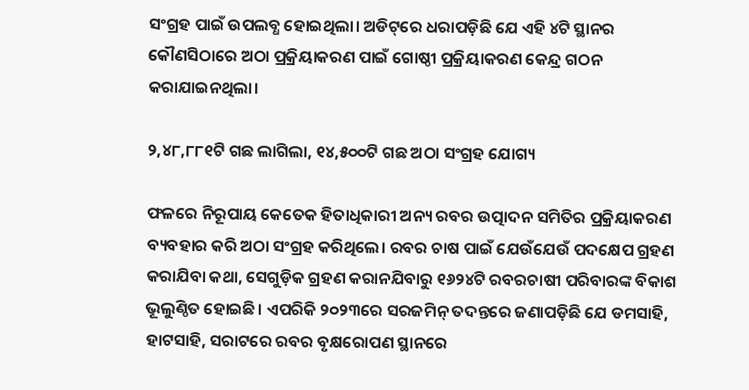ସଂଗ୍ରହ ପାଇଁ ଉପଲବ୍ଧ ହୋଇଥିଲା। ଅଡିଟ୍‌ରେ ଧରାପଡ଼ିଛି ଯେ ଏହି ୪ଟି ସ୍ଥାନର କୌଣସିଠାରେ ଅଠା ପ୍ରକ୍ରିୟାକରଣ ପାଇଁ ଗୋଷ୍ଠୀ ପ୍ରକ୍ରିୟାକରଣ କେନ୍ଦ୍ର ଗଠନ କରାଯାଇନଥିଲା।

୨,୪୮,୮୮୧ଟି ଗଛ ଲାଗିଲା, ୧୪,୫୦୦ଟି ଗଛ ଅଠା ସଂଗ୍ରହ‌ ଯୋଗ୍ୟ

ଫଳରେ ନିରୂପାୟ କେତେକ ହିତାଧିକାରୀ ଅନ୍ୟ ରବର ଉତ୍ପାଦନ ସମିତିର ପ୍ରକ୍ରିୟାକରଣ ବ୍ୟବହାର କରି ଅଠା ସଂଗ୍ରହ କରିଥିଲେ। ରବର ଚାଷ ପାଇଁ ଯେଉଁଯେଉଁ ପଦ‌‌କ୍ଷେପ ଗ୍ରହଣ କରାଯିବା କଥା, ସେଗୁଡ଼ିକ ଗ୍ରହଣ କରାନଯିବାରୁ ୧୬୨୪ଟି ରବରଚାଷୀ ପରିବାରଙ୍କ ବିକାଶ ଭୂଲୁଣ୍ଠିତ ହୋଇଛି। ଏପରିକି ୨୦୨୩ରେ ସରଜମିନ୍ ତଦନ୍ତରେ ଜଣାପଡ଼ିଛି ଯେ ଡମସାହି, ହାଟସାହି, ସରାଟରେ ରବର ବୃକ୍ଷରୋପଣ ସ୍ଥାନରେ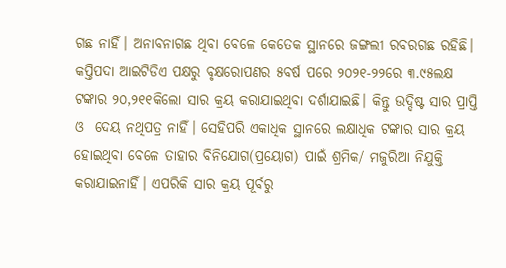ଗଛ ନାହିଁ। ଅନାବନାଗଛ ଥିବା ବେଳେ କେତେକ ସ୍ଥାନରେ ଜଙ୍ଗଲୀ ରବରଗଛ ରହିଛି। କପ୍ତିପଦା ଆଇଟିଡିଏ ପକ୍ଷରୁ ବୃକ୍ଷରୋପଣର ୫ବର୍ଷ ପରେ ୨୦୨୧-୨୨ରେ ୩.୯୫ଲକ୍ଷ ଟଙ୍କାର ୨୦,୨୧୧କିଲୋ ସାର କ୍ରୟ କରାଯାଇଥିବା ଦର୍ଶାଯାଇଛି। କିନ୍ତୁ ଉଦ୍ଦିଷ୍ଟ ସାର ପ୍ରାପ୍ତି ଓ  ଦେୟ ନଥିପତ୍ର ନାହିଁ। ସେହିପରି ଏକାଧିକ ସ୍ଥାନରେ ଲକ୍ଷାଧିକ ଟଙ୍କାର ସାର କ୍ରୟ ହୋଇଥିବା ବେଳେ ତାହାର ବିନିଯୋଗ(ପ୍ରୟୋଗ) ପାଇଁ ଶ୍ରମିକ/ ମଜୁରିଆ ନିଯୁକ୍ତି କରାଯାଇନାହିଁ। ଏପରିକି ସାର କ୍ରୟ ପୂର୍ବରୁ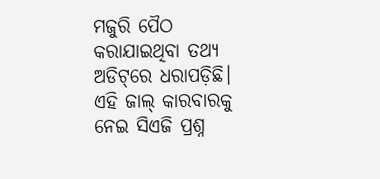ମଜୁରି ପୈଠ କରାଯାଇଥିବା ତଥ୍ୟ ଅଡିଟ୍‌ରେ ଧରାପଡ଼ିଛି। ଏହି ଜାଲ୍‌ କାରବାରକୁ ନେଇ ସିଏଜି ପ୍ରଶ୍ନ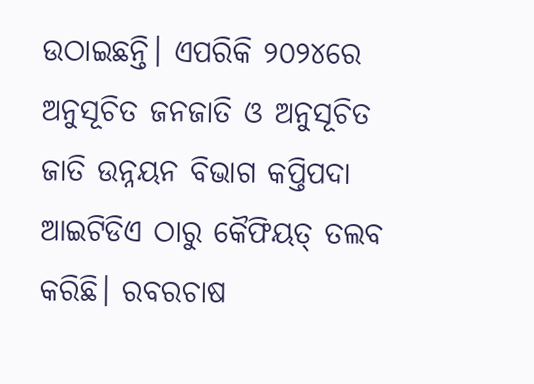ଉଠାଇଛନ୍ତି। ଏପରିକି ୨୦୨୪ରେ ଅନୁସୂଚିତ ଜନଜାତି ଓ ଅନୁସୂଚିତ ଜାତି ଉନ୍ନୟନ ବିଭାଗ କପ୍ତିପଦା ଆଇଟିଡିଏ ଠାରୁ କୈଫିୟତ୍ ତଲବ କରିଛି। ରବରଚାଷ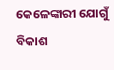କେଳେଙ୍କାରୀ ଯୋଗୁଁ ବିକାଶ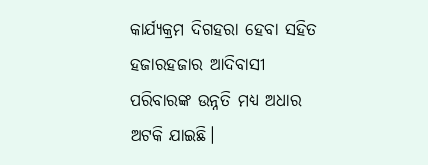କାର୍ଯ୍ୟକ୍ରମ ଦିଗହରା ହେବା ସହିତ ହଜାରହଜାର ଆଦିବାସୀ ପରିବାରଙ୍କ ଉନ୍ନତି ମଧ୍ୟ ଅଧାର ଅଟକି ଯାଇଛି।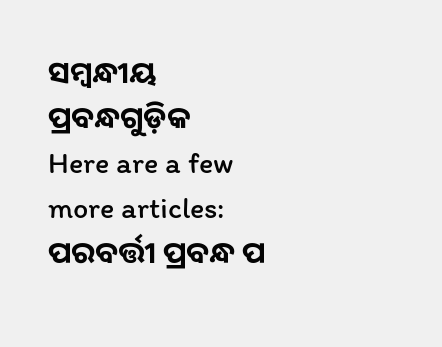ସମ୍ବନ୍ଧୀୟ ପ୍ରବନ୍ଧଗୁଡ଼ିକ
Here are a few more articles:
ପରବର୍ତ୍ତୀ ପ୍ରବନ୍ଧ ପ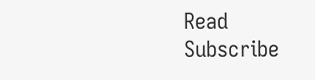Read
Subscribe